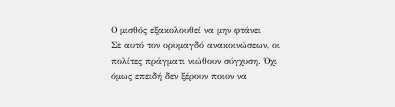Ο μισθός εξακολουθεί να μην φτάνει
Σε αυτό τον ορυμαγδό ανακοινώσεων, οι πολίτες πράγματι νιώθουν σύγχυση. Όχι όμως επειδή δεν ξέρουν ποιον να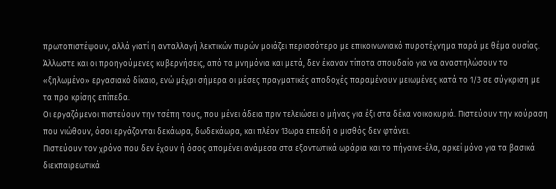πρωτοπιστέψουν, αλλά γιατί η ανταλλαγή λεκτικών πυρών μοιάζει περισσότερο με επικοινωνιακό πυροτέχνημα παρά με θέμα ουσίας.
Άλλωστε και οι προηγούμενες κυβερνήσεις, από τα μνημόνια και μετά, δεν έκαναν τίποτα σπουδαίο για να αναστηλώσουν το «ξηλωμένο» εργασιακό δίκαιο, ενώ μέχρι σήμερα οι μέσες πραγματικές αποδοχές παραμένουν μειωμένες κατά το 1/3 σε σύγκριση με τα προ κρίσης επίπεδα.
Οι εργαζόμενοι πιστεύουν την τσέπη τους, που μένει άδεια πριν τελειώσει ο μήνας για έξι στα δέκα νοικοκυριά. Πιστεύουν την κούραση που νιώθουν, όσοι εργάζονται δεκάωρα, δωδεκάωρα, και πλέον 13ωρα επειδή ο μισθός δεν φτάνει.
Πιστεύουν τον χρόνο που δεν έχουν ή όσος απομένει ανάμεσα στα εξοντωτικά ωράρια και το πήγαινε-έλα, αρκεί μόνο για τα βασικά διεκπαιρεωτικά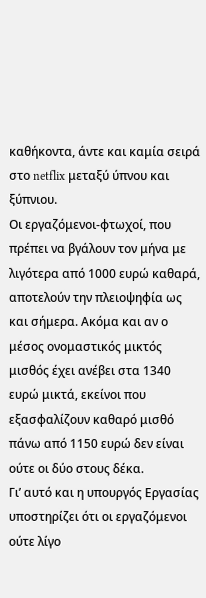καθήκοντα, άντε και καμία σειρά στο netflix μεταξύ ύπνου και ξύπνιου.
Οι εργαζόμενοι-φτωχοί, που πρέπει να βγάλουν τον μήνα με λιγότερα από 1000 ευρώ καθαρά, αποτελούν την πλειοψηφία ως και σήμερα. Ακόμα και αν ο μέσος ονομαστικός μικτός μισθός έχει ανέβει στα 1340 ευρώ μικτά, εκείνοι που εξασφαλίζουν καθαρό μισθό πάνω από 1150 ευρώ δεν είναι ούτε οι δύο στους δέκα.
Γι’ αυτό και η υπουργός Εργασίας υποστηρίζει ότι οι εργαζόμενοι ούτε λίγο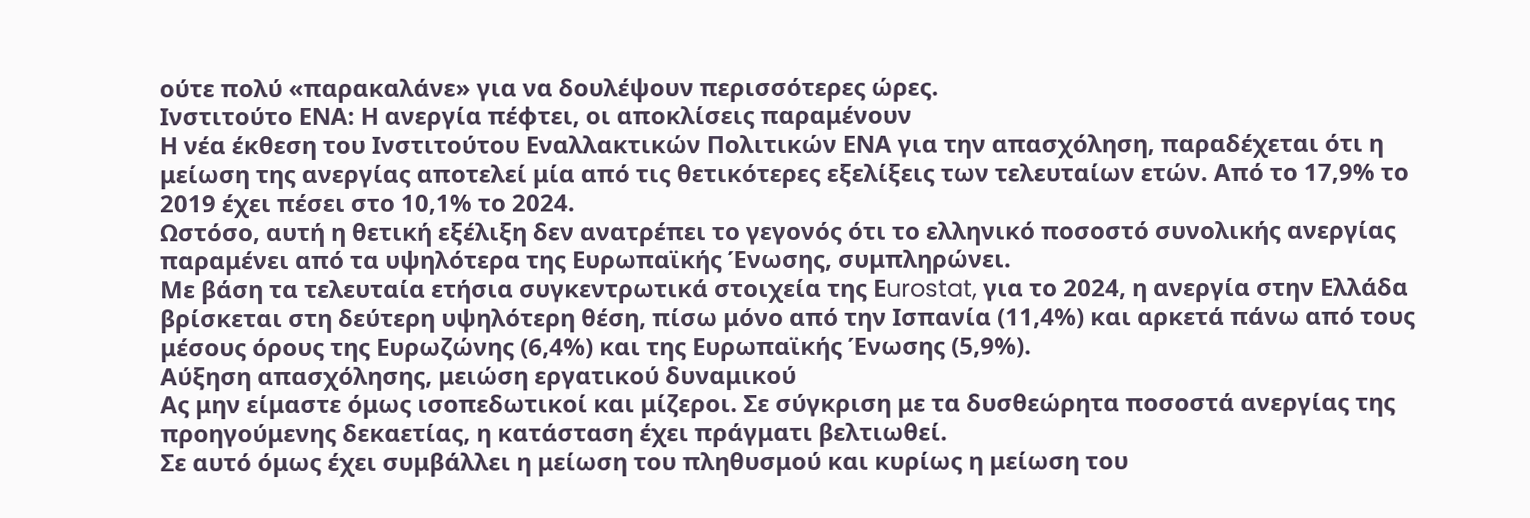ούτε πολύ «παρακαλάνε» για να δουλέψουν περισσότερες ώρες.
Ινστιτούτο ΕΝΑ: Η ανεργία πέφτει, οι αποκλίσεις παραμένουν
Η νέα έκθεση του Ινστιτούτου Εναλλακτικών Πολιτικών ΕΝΑ για την απασχόληση, παραδέχεται ότι η μείωση της ανεργίας αποτελεί μία από τις θετικότερες εξελίξεις των τελευταίων ετών. Από το 17,9% το 2019 έχει πέσει στο 10,1% το 2024.
Ωστόσο, αυτή η θετική εξέλιξη δεν ανατρέπει το γεγονός ότι το ελληνικό ποσοστό συνολικής ανεργίας παραμένει από τα υψηλότερα της Ευρωπαϊκής Ένωσης, συμπληρώνει.
Με βάση τα τελευταία ετήσια συγκεντρωτικά στοιχεία της Εurostat, για το 2024, η ανεργία στην Ελλάδα βρίσκεται στη δεύτερη υψηλότερη θέση, πίσω μόνο από την Ισπανία (11,4%) και αρκετά πάνω από τους μέσους όρους της Ευρωζώνης (6,4%) και της Ευρωπαϊκής Ένωσης (5,9%).
Αύξηση απασχόλησης, μειώση εργατικού δυναμικού
Ας μην είμαστε όμως ισοπεδωτικοί και μίζεροι. Σε σύγκριση με τα δυσθεώρητα ποσοστά ανεργίας της προηγούμενης δεκαετίας, η κατάσταση έχει πράγματι βελτιωθεί.
Σε αυτό όμως έχει συμβάλλει η μείωση του πληθυσμού και κυρίως η μείωση του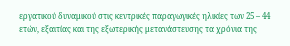εργατικού δυναμικού στις κεντρικές παραγωγικές ηλικίες των 25 – 44 ετών, εξαιτίας και της εξωτερικής μετανάστευσης τα χρόνια της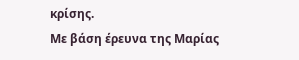κρίσης.
Με βάση έρευνα της Μαρίας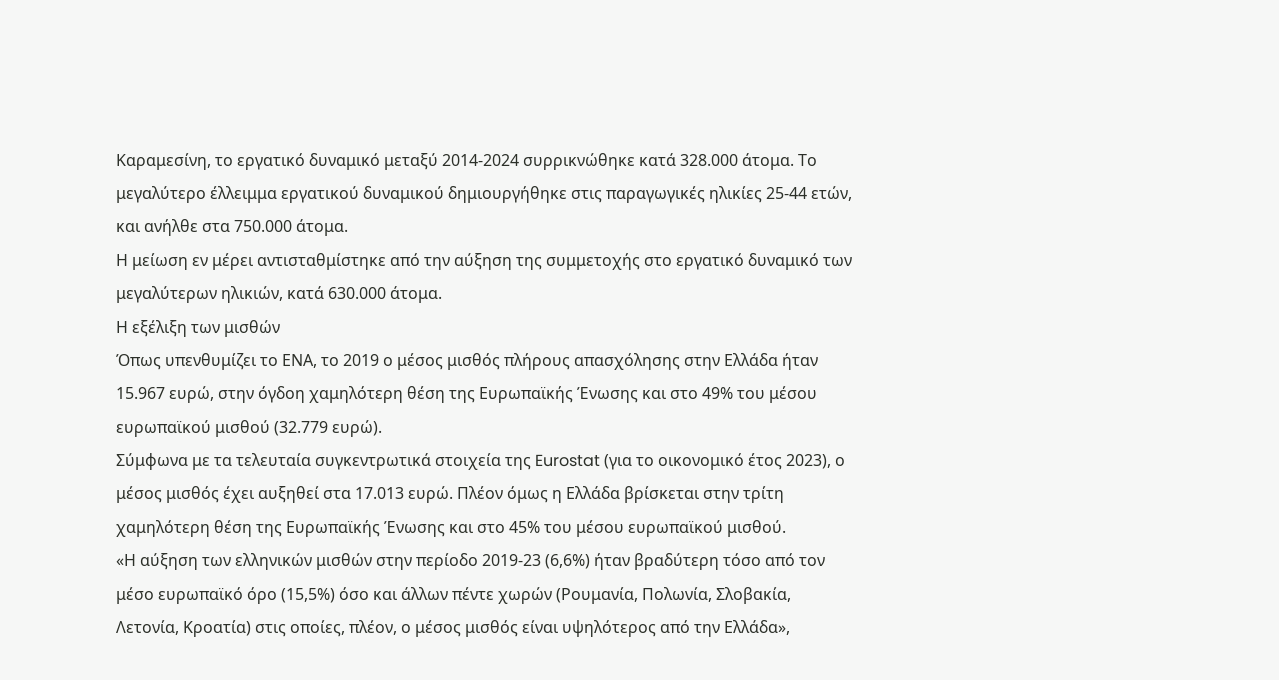Καραμεσίνη, το εργατικό δυναμικό μεταξύ 2014-2024 συρρικνώθηκε κατά 328.000 άτομα. Το μεγαλύτερο έλλειμμα εργατικού δυναμικού δημιουργήθηκε στις παραγωγικές ηλικίες 25-44 ετών, και ανήλθε στα 750.000 άτομα.
Η μείωση εν μέρει αντισταθμίστηκε από την αύξηση της συμμετοχής στο εργατικό δυναμικό των μεγαλύτερων ηλικιών, κατά 630.000 άτομα.
Η εξέλιξη των μισθών
Όπως υπενθυμίζει το ΕΝΑ, το 2019 ο μέσος μισθός πλήρους απασχόλησης στην Ελλάδα ήταν 15.967 ευρώ, στην όγδοη χαμηλότερη θέση της Ευρωπαϊκής Ένωσης και στο 49% του μέσου ευρωπαϊκού μισθού (32.779 ευρώ).
Σύμφωνα με τα τελευταία συγκεντρωτικά στοιχεία της Eurostat (για το οικονομικό έτος 2023), ο μέσος μισθός έχει αυξηθεί στα 17.013 ευρώ. Πλέον όμως η Ελλάδα βρίσκεται στην τρίτη χαμηλότερη θέση της Ευρωπαϊκής Ένωσης και στο 45% του μέσου ευρωπαϊκού μισθού.
«Η αύξηση των ελληνικών μισθών στην περίοδο 2019-23 (6,6%) ήταν βραδύτερη τόσο από τον μέσο ευρωπαϊκό όρο (15,5%) όσο και άλλων πέντε χωρών (Ρουμανία, Πολωνία, Σλοβακία, Λετονία, Κροατία) στις οποίες, πλέον, ο μέσος μισθός είναι υψηλότερος από την Ελλάδα»,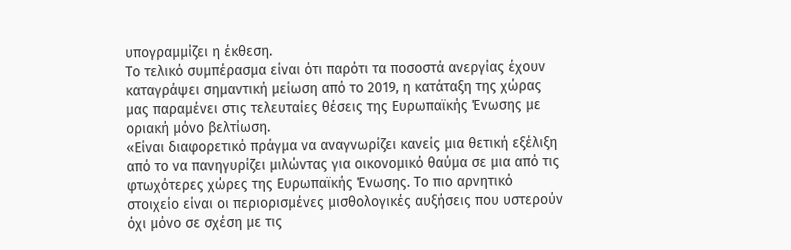υπογραμμίζει η έκθεση.
Το τελικό συμπέρασμα είναι ότι παρότι τα ποσοστά ανεργίας έχουν καταγράψει σημαντική μείωση από το 2019, η κατάταξη της χώρας μας παραμένει στις τελευταίες θέσεις της Ευρωπαϊκής Ένωσης με οριακή μόνο βελτίωση.
«Είναι διαφορετικό πράγμα να αναγνωρίζει κανείς μια θετική εξέλιξη από το να πανηγυρίζει μιλώντας για οικονομικό θαύμα σε μια από τις φτωχότερες χώρες της Ευρωπαϊκής Ένωσης. Το πιο αρνητικό στοιχείο είναι οι περιορισμένες μισθολογικές αυξήσεις που υστερούν όχι μόνο σε σχέση με τις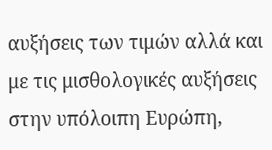αυξήσεις των τιμών αλλά και με τις μισθολογικές αυξήσεις στην υπόλοιπη Ευρώπη,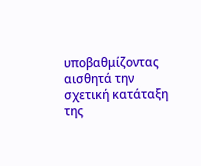υποβαθμίζοντας αισθητά την σχετική κατάταξη της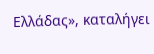Ελλάδας», καταλήγει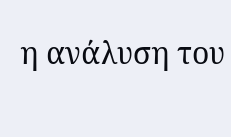η ανάλυση του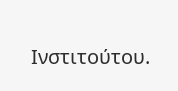Ινστιτούτου.